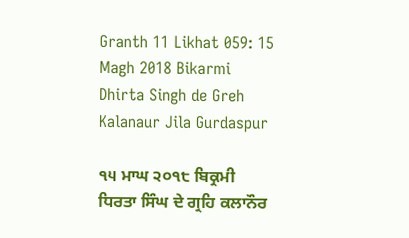Granth 11 Likhat 059: 15 Magh 2018 Bikarmi Dhirta Singh de Greh Kalanaur Jila Gurdaspur

੧੫ ਮਾਘ ੨੦੧੮ ਬਿਕ੍ਰਮੀ ਧਿਰਤਾ ਸਿੰਘ ਦੇ ਗ੍ਰਹਿ ਕਲਾਨੌਰ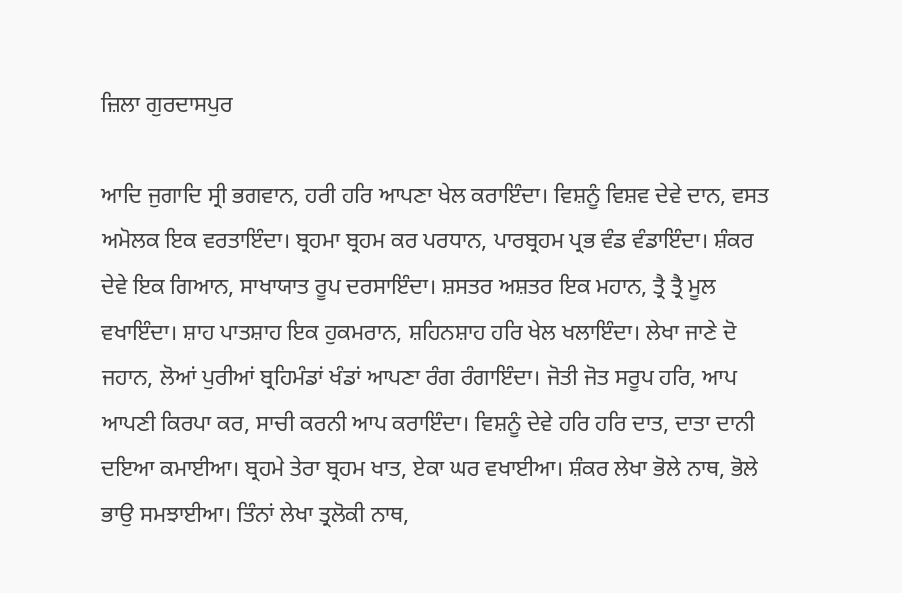ਜ਼ਿਲਾ ਗੁਰਦਾਸਪੁਰ

ਆਦਿ ਜੁਗਾਦਿ ਸ੍ਰੀ ਭਗਵਾਨ, ਹਰੀ ਹਰਿ ਆਪਣਾ ਖੇਲ ਕਰਾਇੰਦਾ। ਵਿਸ਼ਨੂੰ ਵਿਸ਼ਵ ਦੇਵੇ ਦਾਨ, ਵਸਤ ਅਮੋਲਕ ਇਕ ਵਰਤਾਇੰਦਾ। ਬ੍ਰਹਮਾ ਬ੍ਰਹਮ ਕਰ ਪਰਧਾਨ, ਪਾਰਬ੍ਰਹਮ ਪ੍ਰਭ ਵੰਡ ਵੰਡਾਇੰਦਾ। ਸ਼ੰਕਰ ਦੇਵੇ ਇਕ ਗਿਆਨ, ਸਾਖਾਯਾਤ ਰੂਪ ਦਰਸਾਇੰਦਾ। ਸ਼ਸਤਰ ਅਸ਼ਤਰ ਇਕ ਮਹਾਨ, ਤ੍ਰੈ ਤ੍ਰੈ ਮੂਲ ਵਖਾਇੰਦਾ। ਸ਼ਾਹ ਪਾਤਸ਼ਾਹ ਇਕ ਹੁਕਮਰਾਨ, ਸ਼ਹਿਨਸ਼ਾਹ ਹਰਿ ਖੇਲ ਖਲਾਇੰਦਾ। ਲੇਖਾ ਜਾਣੇ ਦੋ ਜਹਾਨ, ਲੋਆਂ ਪੁਰੀਆਂ ਬ੍ਰਹਿਮੰਡਾਂ ਖੰਡਾਂ ਆਪਣਾ ਰੰਗ ਰੰਗਾਇੰਦਾ। ਜੋਤੀ ਜੋਤ ਸਰੂਪ ਹਰਿ, ਆਪ ਆਪਣੀ ਕਿਰਪਾ ਕਰ, ਸਾਚੀ ਕਰਨੀ ਆਪ ਕਰਾਇੰਦਾ। ਵਿਸ਼ਨੂੰ ਦੇਵੇ ਹਰਿ ਹਰਿ ਦਾਤ, ਦਾਤਾ ਦਾਨੀ ਦਇਆ ਕਮਾਈਆ। ਬ੍ਰਹਮੇ ਤੇਰਾ ਬ੍ਰਹਮ ਖਾਤ, ਏਕਾ ਘਰ ਵਖਾਈਆ। ਸ਼ੰਕਰ ਲੇਖਾ ਭੋਲੇ ਨਾਥ, ਭੋਲੇ ਭਾਉ ਸਮਝਾਈਆ। ਤਿੰਨਾਂ ਲੇਖਾ ਤ੍ਰਲੋਕੀ ਨਾਥ,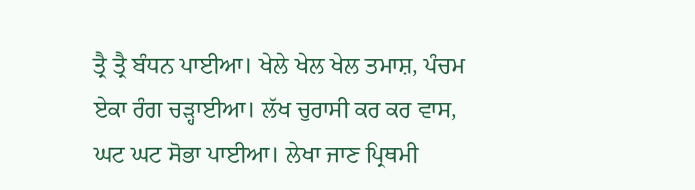ਤ੍ਰੈ ਤ੍ਰੈ ਬੰਧਨ ਪਾਈਆ। ਖੇਲੇ ਖੇਲ ਖੇਲ ਤਮਾਸ਼, ਪੰਚਮ ਏਕਾ ਰੰਗ ਚੜ੍ਹਾਈਆ। ਲੱਖ ਚੁਰਾਸੀ ਕਰ ਕਰ ਵਾਸ, ਘਟ ਘਟ ਸੋਭਾ ਪਾਈਆ। ਲੇਖਾ ਜਾਣ ਪ੍ਰਿਥਮੀ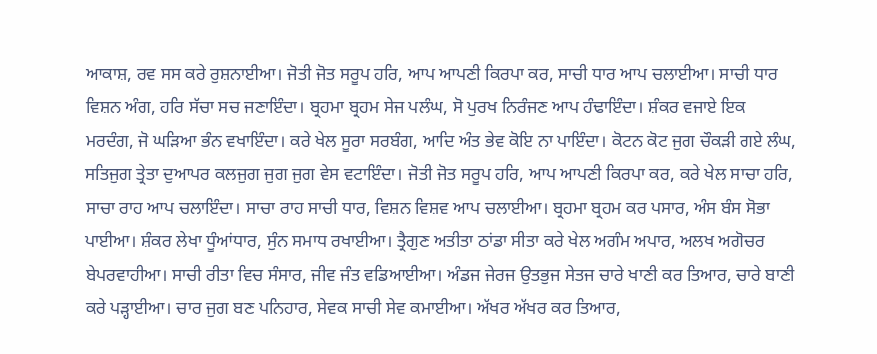ਆਕਾਸ਼, ਰਵ ਸਸ ਕਰੇ ਰੁਸ਼ਨਾਈਆ। ਜੋਤੀ ਜੋਤ ਸਰੂਪ ਹਰਿ, ਆਪ ਆਪਣੀ ਕਿਰਪਾ ਕਰ, ਸਾਚੀ ਧਾਰ ਆਪ ਚਲਾਈਆ। ਸਾਚੀ ਧਾਰ ਵਿਸ਼ਨ ਅੰਗ, ਹਰਿ ਸੱਚਾ ਸਚ ਜਣਾਇੰਦਾ। ਬ੍ਰਹਮਾ ਬ੍ਰਹਮ ਸੇਜ ਪਲੰਘ, ਸੋ ਪੁਰਖ ਨਿਰੰਜਣ ਆਪ ਹੰਢਾਇੰਦਾ। ਸ਼ੰਕਰ ਵਜਾਏ ਇਕ ਮਰਦੰਗ, ਜੋ ਘੜਿਆ ਭੰਨ ਵਖਾਇੰਦਾ। ਕਰੇ ਖੇਲ ਸੂਰਾ ਸਰਬੰਗ, ਆਦਿ ਅੰਤ ਭੇਵ ਕੋਇ ਨਾ ਪਾਇੰਦਾ। ਕੋਟਨ ਕੋਟ ਜੁਗ ਚੌਕੜੀ ਗਏ ਲੰਘ, ਸਤਿਜੁਗ ਤ੍ਰੇਤਾ ਦੁਆਪਰ ਕਲਜੁਗ ਜੁਗ ਜੁਗ ਵੇਸ ਵਟਾਇੰਦਾ। ਜੋਤੀ ਜੋਤ ਸਰੂਪ ਹਰਿ, ਆਪ ਆਪਣੀ ਕਿਰਪਾ ਕਰ, ਕਰੇ ਖੇਲ ਸਾਚਾ ਹਰਿ, ਸਾਚਾ ਰਾਹ ਆਪ ਚਲਾਇੰਦਾ। ਸਾਚਾ ਰਾਹ ਸਾਚੀ ਧਾਰ, ਵਿਸ਼ਨ ਵਿਸ਼ਵ ਆਪ ਚਲਾਈਆ। ਬ੍ਰਹਮਾ ਬ੍ਰਹਮ ਕਰ ਪਸਾਰ, ਅੰਸ ਬੰਸ ਸੋਭਾ ਪਾਈਆ। ਸ਼ੰਕਰ ਲੇਖਾ ਧੂੰਆਂਧਾਰ, ਸੁੰਨ ਸਮਾਧ ਰਖਾਈਆ। ਤ੍ਰੈਗੁਣ ਅਤੀਤਾ ਠਾਂਡਾ ਸੀਤਾ ਕਰੇ ਖੇਲ ਅਗੰਮ ਅਪਾਰ, ਅਲਖ ਅਗੋਚਰ ਬੇਪਰਵਾਹੀਆ। ਸਾਚੀ ਰੀਤਾ ਵਿਚ ਸੰਸਾਰ, ਜੀਵ ਜੰਤ ਵਡਿਆਈਆ। ਅੰਡਜ ਜੇਰਜ ਉਤਭੁਜ ਸੇਤਜ ਚਾਰੇ ਖਾਣੀ ਕਰ ਤਿਆਰ, ਚਾਰੇ ਬਾਣੀ ਕਰੇ ਪੜ੍ਹਾਈਆ। ਚਾਰ ਜੁਗ ਬਣ ਪਨਿਹਾਰ, ਸੇਵਕ ਸਾਚੀ ਸੇਵ ਕਮਾਈਆ। ਅੱਖਰ ਅੱਖਰ ਕਰ ਤਿਆਰ,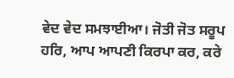ਵੇਦ ਵੇਦ ਸਮਝਾਈਆ। ਜੋਤੀ ਜੋਤ ਸਰੂਪ ਹਰਿ, ਆਪ ਆਪਣੀ ਕਿਰਪਾ ਕਰ, ਕਰੇ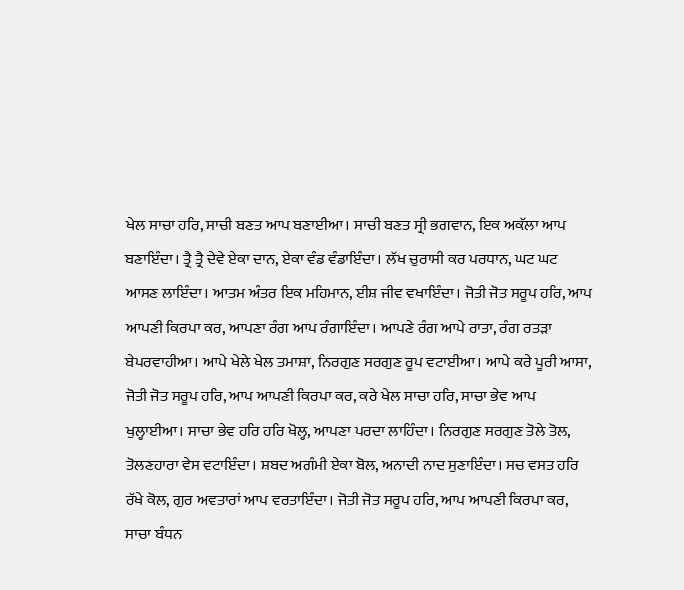ਖੇਲ ਸਾਚਾ ਹਰਿ, ਸਾਚੀ ਬਣਤ ਆਪ ਬਣਾਈਆ। ਸਾਚੀ ਬਣਤ ਸ੍ਰੀ ਭਗਵਾਨ, ਇਕ ਅਕੱਲਾ ਆਪ ਬਣਾਇੰਦਾ। ਤ੍ਰੈ ਤ੍ਰੈ ਦੇਵੇ ਏਕਾ ਦਾਨ, ਏਕਾ ਵੰਡ ਵੰਡਾਇੰਦਾ। ਲੱਖ ਚੁਰਾਸੀ ਕਰ ਪਰਧਾਨ, ਘਟ ਘਟ ਆਸਣ ਲਾਇੰਦਾ। ਆਤਮ ਅੰਤਰ ਇਕ ਮਹਿਮਾਨ, ਈਸ਼ ਜੀਵ ਵਖਾਇੰਦਾ। ਜੋਤੀ ਜੋਤ ਸਰੂਪ ਹਰਿ, ਆਪ ਆਪਣੀ ਕਿਰਪਾ ਕਰ, ਆਪਣਾ ਰੰਗ ਆਪ ਰੰਗਾਇੰਦਾ। ਆਪਣੇ ਰੰਗ ਆਪੇ ਰਾਤਾ, ਰੰਗ ਰਤੜਾ ਬੇਪਰਵਾਹੀਆ। ਆਪੇ ਖੇਲੇ ਖੇਲ ਤਮਾਸ਼ਾ, ਨਿਰਗੁਣ ਸਰਗੁਣ ਰੂਪ ਵਟਾਈਆ। ਆਪੇ ਕਰੇ ਪੂਰੀ ਆਸਾ, ਜੋਤੀ ਜੋਤ ਸਰੂਪ ਹਰਿ, ਆਪ ਆਪਣੀ ਕਿਰਪਾ ਕਰ, ਕਰੇ ਖੇਲ ਸਾਚਾ ਹਰਿ, ਸਾਚਾ ਭੇਵ ਆਪ ਖੁਲ੍ਹਾਈਆ। ਸਾਚਾ ਭੇਵ ਹਰਿ ਹਰਿ ਖੋਲ੍ਹ, ਆਪਣਾ ਪਰਦਾ ਲਾਹਿੰਦਾ। ਨਿਰਗੁਣ ਸਰਗੁਣ ਤੋਲੇ ਤੋਲ, ਤੋਲਣਹਾਰਾ ਵੇਸ ਵਟਾਇੰਦਾ। ਸ਼ਬਦ ਅਗੰਮੀ ਏਕਾ ਬੋਲ, ਅਨਾਦੀ ਨਾਦ ਸੁਣਾਇੰਦਾ। ਸਚ ਵਸਤ ਹਰਿ ਰੱਖੇ ਕੋਲ, ਗੁਰ ਅਵਤਾਰਾਂ ਆਪ ਵਰਤਾਇੰਦਾ। ਜੋਤੀ ਜੋਤ ਸਰੂਪ ਹਰਿ, ਆਪ ਆਪਣੀ ਕਿਰਪਾ ਕਰ, ਸਾਚਾ ਬੰਧਨ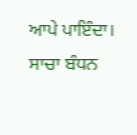ਆਪੇ ਪਾਇੰਦਾ। ਸਾਚਾ ਬੰਧਨ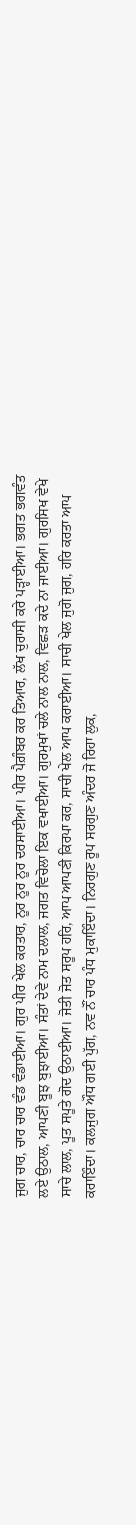ਜੁਗ ਚਾਰ, ਚਾਰ ਚਾਰ ਵੰਡ ਵੰਡਾਈਆ। ਗੁਰ ਪੀਰ ਖੇਲ ਕਰਤਾਰ, ਨੂਰ ਨੂਰ ਨੂਰ ਦਰਸਾਈਆ। ਪੀਰ ਪੈਗ਼ੰਬਰ ਕਰ ਤਿਆਰ, ਲੱਖ ਚੁਰਾਸੀ ਕਰੇ ਪੜ੍ਹਾਈਆ। ਭਗਤ ਭਗਵੰਤ ਲਏ ਉਠਾਲ, ਆਪਣੀ ਬੂਝ ਬੁਝਾਈਆ। ਸੰਤਾਂ ਦੇਵੇ ਨਾਮ ਦਲਾਲ, ਜਗਤ ਵਿਚੋਲਾ ਇਕ ਵਖਾਈਆ। ਗੁਰਮੁਖਾਂ ਚਲੇ ਨਾਲ ਨਾਲ, ਵਿਛੜ ਕਦੇ ਨਾ ਜਾਈਆ। ਗੁਰਸਿਖ ਵੇਖੇ ਸਾਚੇ ਲਾਲ, ਪੂਤ ਸਪੂਤੇ ਗੋਦ ਉਠਾਈਆ। ਜੋਤੀ ਜੋਤ ਸਰੂਪ ਹਰਿ, ਆਪ ਆਪਣੀ ਕਿਰਪਾ ਕਰ, ਸਾਚੀ ਖੇਲ ਆਪ ਕਰਾਈਆ। ਸਾਚੀ ਖੇਲ ਜੁਗੋ ਜੁਗ, ਹਰਿ ਕਰਤਾ ਆਪ ਕਰਾਇੰਦਾ। ਕਲਜੁਗ ਔਧ ਗਈ ਪੁੱਗ, ਨਵ ਨੌਂ ਚਾਰ ਪੰਧ ਮੁਕਾਇੰਦਾ। ਨਿਰਗੁਣ ਰੂਪ ਸਰਗੁਣ ਅੰਦਰ ਜੋ ਰਿਹਾ ਲੁਕ,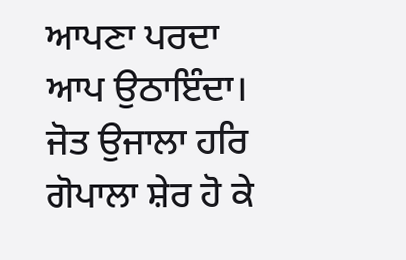ਆਪਣਾ ਪਰਦਾ ਆਪ ਉਠਾਇੰਦਾ। ਜੋਤ ਉਜਾਲਾ ਹਰਿ ਗੋਪਾਲਾ ਸ਼ੇਰ ਹੋ ਕੇ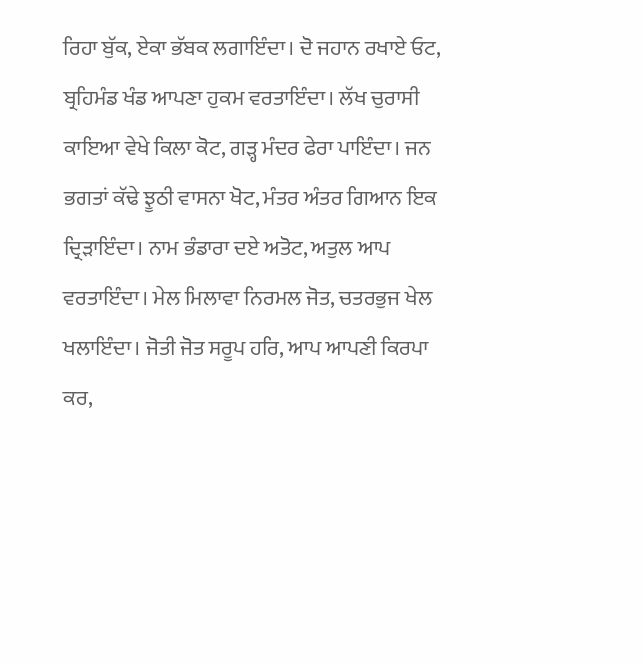ਰਿਹਾ ਬੁੱਕ, ਏਕਾ ਭੱਬਕ ਲਗਾਇੰਦਾ। ਦੋ ਜਹਾਨ ਰਖਾਏ ਓਟ, ਬ੍ਰਹਿਮੰਡ ਖੰਡ ਆਪਣਾ ਹੁਕਮ ਵਰਤਾਇੰਦਾ। ਲੱਖ ਚੁਰਾਸੀ ਕਾਇਆ ਵੇਖੇ ਕਿਲਾ ਕੋਟ, ਗੜ੍ਹ ਮੰਦਰ ਫੇਰਾ ਪਾਇੰਦਾ। ਜਨ ਭਗਤਾਂ ਕੱਢੇ ਝੂਠੀ ਵਾਸਨਾ ਖੋਟ, ਮੰਤਰ ਅੰਤਰ ਗਿਆਨ ਇਕ ਦ੍ਰਿੜਾਇੰਦਾ। ਨਾਮ ਭੰਡਾਰਾ ਦਏ ਅਤੋਟ, ਅਤੁਲ ਆਪ ਵਰਤਾਇੰਦਾ। ਮੇਲ ਮਿਲਾਵਾ ਨਿਰਮਲ ਜੋਤ, ਚਤਰਭੁਜ ਖੇਲ ਖਲਾਇੰਦਾ। ਜੋਤੀ ਜੋਤ ਸਰੂਪ ਹਰਿ, ਆਪ ਆਪਣੀ ਕਿਰਪਾ ਕਰ,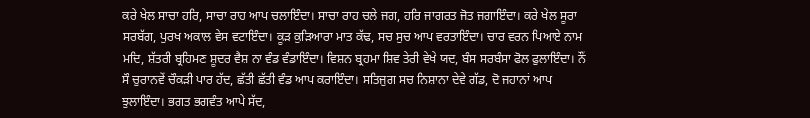ਕਰੇ ਖੇਲ ਸਾਚਾ ਹਰਿ, ਸਾਚਾ ਰਾਹ ਆਪ ਚਲਾਇੰਦਾ। ਸਾਚਾ ਰਾਹ ਚਲੇ ਜਗ, ਹਰਿ ਜਾਗਰਤ ਜੋਤ ਜਗਾਇੰਦਾ। ਕਰੇ ਖੇਲ ਸੂਰਾ ਸਰਬੱਗ, ਪੁਰਖ ਅਕਾਲ ਵੇਸ ਵਟਾਇੰਦਾ। ਕੂੜ ਕੁੜਿਆਰਾ ਮਾਤ ਕੱਢ, ਸਚ ਸੁਚ ਆਪ ਵਰਤਾਇੰਦਾ। ਚਾਰ ਵਰਨ ਪਿਆਏ ਨਾਮ ਮਦਿ, ਸ਼ੱਤਰੀ ਬ੍ਰਹਿਮਣ ਸ਼ੂਦਰ ਵੈਸ਼ ਨਾ ਵੰਡ ਵੰਡਾਇੰਦਾ। ਵਿਸ਼ਨ ਬ੍ਰਹਮਾ ਸ਼ਿਵ ਤੇਰੀ ਵੇਖੇ ਯਦ, ਬੰਸ ਸਰਬੰਸਾ ਫੋਲ ਫੁਲਾਇੰਦਾ। ਨੌਂ ਸੌ ਚੁਰਾਨਵੇਂ ਚੌਕੜੀ ਪਾਰ ਹੱਦ, ਛੱਤੀ ਛੱਤੀ ਵੰਡ ਆਪ ਕਰਾਇੰਦਾ। ਸਤਿਜੁਗ ਸਚ ਨਿਸ਼ਾਨਾ ਦੇਵੇ ਗੱਡ, ਦੋ ਜਹਾਨਾਂ ਆਪ ਝੁਲਾਇੰਦਾ। ਭਗਤ ਭਗਵੰਤ ਆਪੇ ਸੱਦ,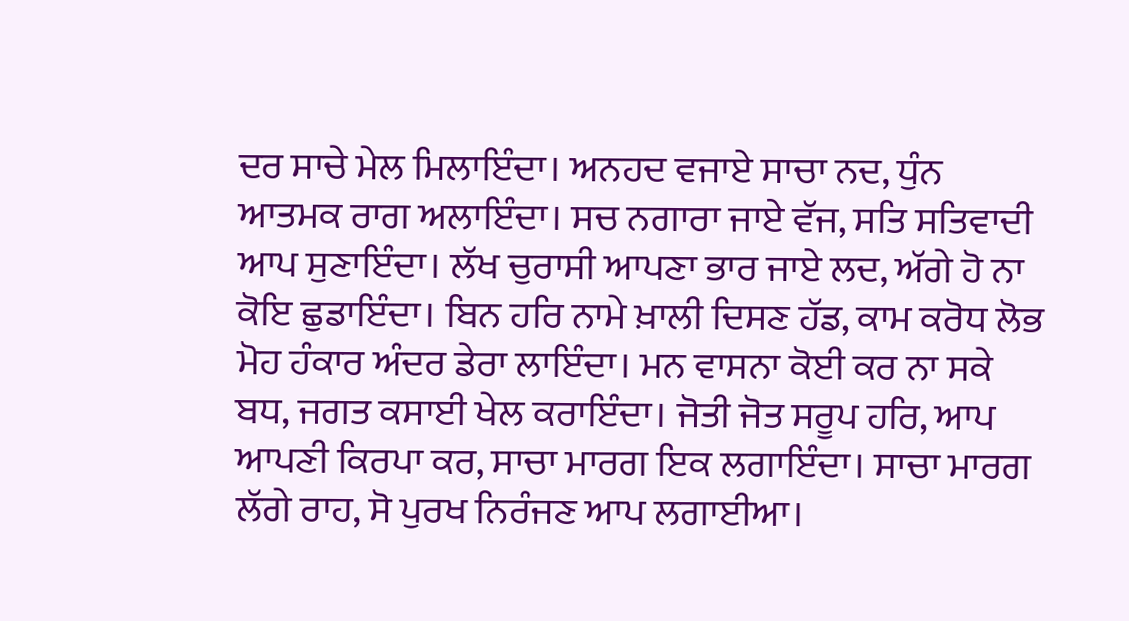ਦਰ ਸਾਚੇ ਮੇਲ ਮਿਲਾਇੰਦਾ। ਅਨਹਦ ਵਜਾਏ ਸਾਚਾ ਨਦ, ਧੁੰਨ ਆਤਮਕ ਰਾਗ ਅਲਾਇੰਦਾ। ਸਚ ਨਗਾਰਾ ਜਾਏ ਵੱਜ, ਸਤਿ ਸਤਿਵਾਦੀ ਆਪ ਸੁਣਾਇੰਦਾ। ਲੱਖ ਚੁਰਾਸੀ ਆਪਣਾ ਭਾਰ ਜਾਏ ਲਦ, ਅੱਗੇ ਹੋ ਨਾ ਕੋਇ ਛੁਡਾਇੰਦਾ। ਬਿਨ ਹਰਿ ਨਾਮੇ ਖ਼ਾਲੀ ਦਿਸਣ ਹੱਡ, ਕਾਮ ਕਰੋਧ ਲੋਭ ਮੋਹ ਹੰਕਾਰ ਅੰਦਰ ਡੇਰਾ ਲਾਇੰਦਾ। ਮਨ ਵਾਸਨਾ ਕੋਈ ਕਰ ਨਾ ਸਕੇ ਬਧ, ਜਗਤ ਕਸਾਈ ਖੇਲ ਕਰਾਇੰਦਾ। ਜੋਤੀ ਜੋਤ ਸਰੂਪ ਹਰਿ, ਆਪ ਆਪਣੀ ਕਿਰਪਾ ਕਰ, ਸਾਚਾ ਮਾਰਗ ਇਕ ਲਗਾਇੰਦਾ। ਸਾਚਾ ਮਾਰਗ ਲੱਗੇ ਰਾਹ, ਸੋ ਪੁਰਖ ਨਿਰੰਜਣ ਆਪ ਲਗਾਈਆ।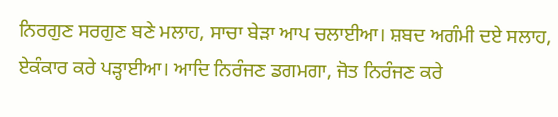ਨਿਰਗੁਣ ਸਰਗੁਣ ਬਣੇ ਮਲਾਹ, ਸਾਚਾ ਬੇੜਾ ਆਪ ਚਲਾਈਆ। ਸ਼ਬਦ ਅਗੰਮੀ ਦਏ ਸਲਾਹ, ਏਕੰਕਾਰ ਕਰੇ ਪੜ੍ਹਾਈਆ। ਆਦਿ ਨਿਰੰਜਣ ਡਗਮਗਾ, ਜੋਤ ਨਿਰੰਜਣ ਕਰੇ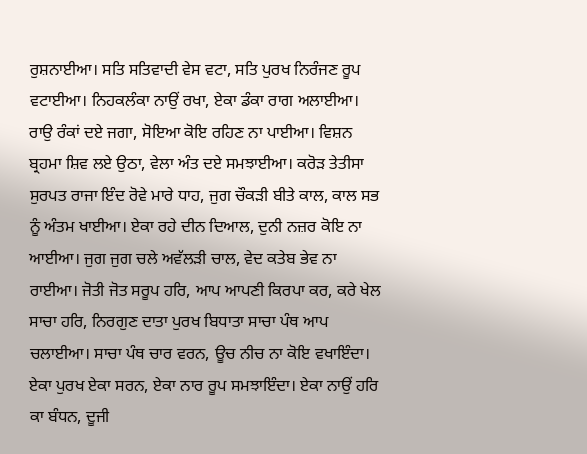ਰੁਸ਼ਨਾਈਆ। ਸਤਿ ਸਤਿਵਾਦੀ ਵੇਸ ਵਟਾ, ਸਤਿ ਪੁਰਖ ਨਿਰੰਜਣ ਰੂਪ ਵਟਾਈਆ। ਨਿਹਕਲੰਕਾ ਨਾਉਂ ਰਖਾ, ਏਕਾ ਡੰਕਾ ਰਾਗ ਅਲਾਈਆ। ਰਾਉ ਰੰਕਾਂ ਦਏ ਜਗਾ, ਸੋਇਆ ਕੋਇ ਰਹਿਣ ਨਾ ਪਾਈਆ। ਵਿਸ਼ਨ ਬ੍ਰਹਮਾ ਸ਼ਿਵ ਲਏ ਉਠਾ, ਵੇਲਾ ਅੰਤ ਦਏ ਸਮਝਾਈਆ। ਕਰੋੜ ਤੇਤੀਸਾ ਸੁਰਪਤ ਰਾਜਾ ਇੰਦ ਰੋਵੇ ਮਾਰੇ ਧਾਹ, ਜੁਗ ਚੌਕੜੀ ਬੀਤੇ ਕਾਲ, ਕਾਲ ਸਭ ਨੂੰ ਅੰਤਮ ਖਾਈਆ। ਏਕਾ ਰਹੇ ਦੀਨ ਦਿਆਲ, ਦੁਨੀ ਨਜ਼ਰ ਕੋਇ ਨਾ ਆਈਆ। ਜੁਗ ਜੁਗ ਚਲੇ ਅਵੱਲੜੀ ਚਾਲ, ਵੇਦ ਕਤੇਬ ਭੇਵ ਨਾ ਰਾਈਆ। ਜੋਤੀ ਜੋਤ ਸਰੂਪ ਹਰਿ, ਆਪ ਆਪਣੀ ਕਿਰਪਾ ਕਰ, ਕਰੇ ਖੇਲ ਸਾਚਾ ਹਰਿ, ਨਿਰਗੁਣ ਦਾਤਾ ਪੁਰਖ ਬਿਧਾਤਾ ਸਾਚਾ ਪੰਥ ਆਪ ਚਲਾਈਆ। ਸਾਚਾ ਪੰਥ ਚਾਰ ਵਰਨ, ਊਚ ਨੀਚ ਨਾ ਕੋਇ ਵਖਾਇੰਦਾ। ਏਕਾ ਪੁਰਖ ਏਕਾ ਸਰਨ, ਏਕਾ ਨਾਰ ਰੂਪ ਸਮਝਾਇੰਦਾ। ਏਕਾ ਨਾਉਂ ਹਰਿ ਕਾ ਬੰਧਨ, ਦੂਜੀ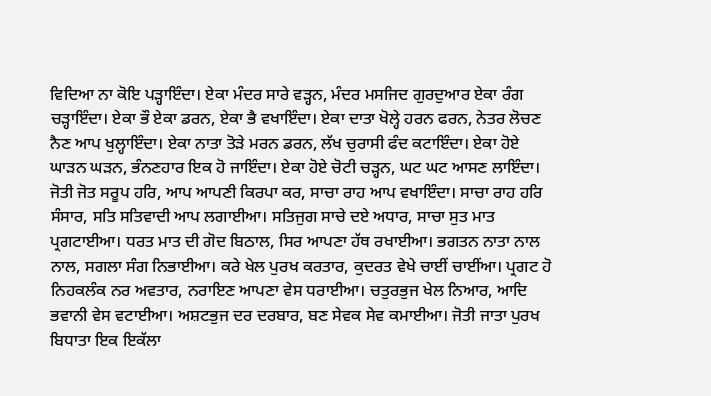ਵਿਦਿਆ ਨਾ ਕੋਇ ਪੜ੍ਹਾਇੰਦਾ। ਏਕਾ ਮੰਦਰ ਸਾਰੇ ਵੜ੍ਹਨ, ਮੰਦਰ ਮਸਜਿਦ ਗੁਰਦੁਆਰ ਏਕਾ ਰੰਗ ਚੜ੍ਹਾਇੰਦਾ। ਏਕਾ ਭੌ ਏਕਾ ਡਰਨ, ਏਕਾ ਭੈ ਵਖਾਇੰਦਾ। ਏਕਾ ਦਾਤਾ ਖੋਲ੍ਹੇ ਹਰਨ ਫਰਨ, ਨੇਤਰ ਲੋਚਣ ਨੈਣ ਆਪ ਖੁਲ੍ਹਾਇੰਦਾ। ਏਕਾ ਨਾਤਾ ਤੋੜੇ ਮਰਨ ਡਰਨ, ਲੱਖ ਚੁਰਾਸੀ ਫੰਦ ਕਟਾਇੰਦਾ। ਏਕਾ ਹੋਏ ਘਾੜਨ ਘੜਨ, ਭੰਨਣਹਾਰ ਇਕ ਹੋ ਜਾਇੰਦਾ। ਏਕਾ ਹੋਏ ਚੋਟੀ ਚੜ੍ਹਨ, ਘਟ ਘਟ ਆਸਣ ਲਾਇੰਦਾ। ਜੋਤੀ ਜੋਤ ਸਰੂਪ ਹਰਿ, ਆਪ ਆਪਣੀ ਕਿਰਪਾ ਕਰ, ਸਾਚਾ ਰਾਹ ਆਪ ਵਖਾਇੰਦਾ। ਸਾਚਾ ਰਾਹ ਹਰਿ ਸੰਸਾਰ, ਸਤਿ ਸਤਿਵਾਦੀ ਆਪ ਲਗਾਈਆ। ਸਤਿਜੁਗ ਸਾਚੇ ਦਏ ਅਧਾਰ, ਸਾਚਾ ਸੁਤ ਮਾਤ ਪ੍ਰਗਟਾਈਆ। ਧਰਤ ਮਾਤ ਦੀ ਗੋਦ ਬਿਠਾਲ, ਸਿਰ ਆਪਣਾ ਹੱਥ ਰਖਾਈਆ। ਭਗਤਨ ਨਾਤਾ ਨਾਲ ਨਾਲ, ਸਗਲਾ ਸੰਗ ਨਿਭਾਈਆ। ਕਰੇ ਖੇਲ ਪੁਰਖ ਕਰਤਾਰ, ਕੁਦਰਤ ਵੇਖੇ ਚਾਈਂ ਚਾਈਂਆ। ਪ੍ਰਗਟ ਹੋ ਨਿਹਕਲੰਕ ਨਰ ਅਵਤਾਰ, ਨਰਾਇਣ ਆਪਣਾ ਵੇਸ ਧਰਾਈਆ। ਚਤੁਰਭੁਜ ਖੇਲ ਨਿਆਰ, ਆਦਿ ਭਵਾਨੀ ਵੇਸ ਵਟਾਈਆ। ਅਸ਼ਟਭੁਜ ਦਰ ਦਰਬਾਰ, ਬਣ ਸੇਵਕ ਸੇਵ ਕਮਾਈਆ। ਜੋਤੀ ਜਾਤਾ ਪੁਰਖ ਬਿਧਾਤਾ ਇਕ ਇਕੱਲਾ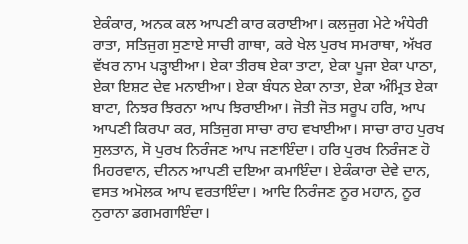ਏਕੰਕਾਰ, ਅਨਕ ਕਲ ਆਪਣੀ ਕਾਰ ਕਰਾਈਆ। ਕਲਜੁਗ ਮੇਟੇ ਅੰਧੇਰੀ ਰਾਤਾ, ਸਤਿਜੁਗ ਸੁਣਾਏ ਸਾਚੀ ਗਾਥਾ, ਕਰੇ ਖੇਲ ਪੁਰਖ ਸਮਰਾਥਾ, ਅੱਖਰ ਵੱਖਰ ਨਾਮ ਪੜ੍ਹਾਈਆ। ਏਕਾ ਤੀਰਥ ਏਕਾ ਤਾਟਾ, ਏਕਾ ਪੂਜਾ ਏਕਾ ਪਾਠਾ, ਏਕਾ ਇਸ਼ਟ ਦੇਵ ਮਨਾਈਆ। ਏਕਾ ਬੰਧਨ ਏਕਾ ਨਾਤਾ, ਏਕਾ ਅੰਮ੍ਰਿਤ ਏਕਾ ਬਾਟਾ, ਨਿਝਰ ਝਿਰਨਾ ਆਪ ਝਿਰਾਈਆ। ਜੋਤੀ ਜੋਤ ਸਰੂਪ ਹਰਿ, ਆਪ ਆਪਣੀ ਕਿਰਪਾ ਕਰ, ਸਤਿਜੁਗ ਸਾਚਾ ਰਾਹ ਵਖਾਈਆ। ਸਾਚਾ ਰਾਹ ਪੁਰਖ ਸੁਲਤਾਨ, ਸੋ ਪੁਰਖ ਨਿਰੰਜਣ ਆਪ ਜਣਾਇੰਦਾ। ਹਰਿ ਪੁਰਖ ਨਿਰੰਜਣ ਹੋ ਮਿਹਰਵਾਨ, ਦੀਨਨ ਆਪਣੀ ਦਇਆ ਕਮਾਇੰਦਾ। ਏਕੰਕਾਰਾ ਦੇਵੇ ਦਾਨ, ਵਸਤ ਅਮੋਲਕ ਆਪ ਵਰਤਾਇੰਦਾ। ਆਦਿ ਨਿਰੰਜਣ ਨੂਰ ਮਹਾਨ, ਨੂਰ ਨੁਰਾਨਾ ਡਗਮਗਾਇੰਦਾ।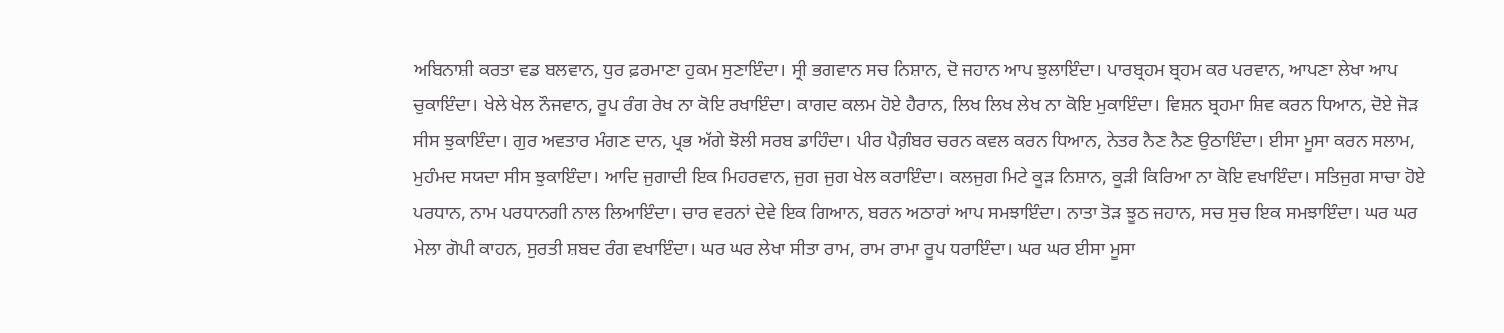ਅਬਿਨਾਸ਼ੀ ਕਰਤਾ ਵਡ ਬਲਵਾਨ, ਧੁਰ ਫ਼ਰਮਾਣਾ ਹੁਕਮ ਸੁਣਾਇੰਦਾ। ਸ੍ਰੀ ਭਗਵਾਨ ਸਚ ਨਿਸ਼ਾਨ, ਦੋ ਜਹਾਨ ਆਪ ਝੁਲਾਇੰਦਾ। ਪਾਰਬ੍ਰਹਮ ਬ੍ਰਹਮ ਕਰ ਪਰਵਾਨ, ਆਪਣਾ ਲੇਖਾ ਆਪ ਚੁਕਾਇੰਦਾ। ਖੇਲੇ ਖੇਲ ਨੌਜਵਾਨ, ਰੂਪ ਰੰਗ ਰੇਖ ਨਾ ਕੋਇ ਰਖਾਇੰਦਾ। ਕਾਗਦ ਕਲਮ ਹੋਏ ਹੈਰਾਨ, ਲਿਖ ਲਿਖ ਲੇਖ ਨਾ ਕੋਇ ਮੁਕਾਇੰਦਾ। ਵਿਸ਼ਨ ਬ੍ਰਹਮਾ ਸ਼ਿਵ ਕਰਨ ਧਿਆਨ, ਦੋਏ ਜੋੜ ਸੀਸ ਝੁਕਾਇੰਦਾ। ਗੁਰ ਅਵਤਾਰ ਮੰਗਣ ਦਾਨ, ਪ੍ਰਭ ਅੱਗੇ ਝੋਲੀ ਸਰਬ ਡਾਹਿੰਦਾ। ਪੀਰ ਪੈਗ਼ੰਬਰ ਚਰਨ ਕਵਲ ਕਰਨ ਧਿਆਨ, ਨੇਤਰ ਨੈਣ ਨੈਣ ਉਠਾਇੰਦਾ। ਈਸਾ ਮੂਸਾ ਕਰਨ ਸਲਾਮ, ਮੁਹੰਮਦ ਸਯਦਾ ਸੀਸ ਝੁਕਾਇੰਦਾ। ਆਦਿ ਜੁਗਾਦੀ ਇਕ ਮਿਹਰਵਾਨ, ਜੁਗ ਜੁਗ ਖੇਲ ਕਰਾਇੰਦਾ। ਕਲਜੁਗ ਮਿਟੇ ਕੂੜ ਨਿਸ਼ਾਨ, ਕੂੜੀ ਕਿਰਿਆ ਨਾ ਕੋਇ ਵਖਾਇੰਦਾ। ਸਤਿਜੁਗ ਸਾਚਾ ਹੋਏ ਪਰਧਾਨ, ਨਾਮ ਪਰਧਾਨਗੀ ਨਾਲ ਲਿਆਇੰਦਾ। ਚਾਰ ਵਰਨਾਂ ਦੇਵੇ ਇਕ ਗਿਆਨ, ਬਰਨ ਅਠਾਰਾਂ ਆਪ ਸਮਝਾਇੰਦਾ। ਨਾਤਾ ਤੋੜ ਝੂਠ ਜਹਾਨ, ਸਚ ਸੁਚ ਇਕ ਸਮਝਾਇੰਦਾ। ਘਰ ਘਰ ਮੇਲਾ ਗੋਪੀ ਕਾਹਨ, ਸੁਰਤੀ ਸ਼ਬਦ ਰੰਗ ਵਖਾਇੰਦਾ। ਘਰ ਘਰ ਲੇਖਾ ਸੀਤਾ ਰਾਮ, ਰਾਮ ਰਾਮਾ ਰੂਪ ਧਰਾਇੰਦਾ। ਘਰ ਘਰ ਈਸਾ ਮੂਸਾ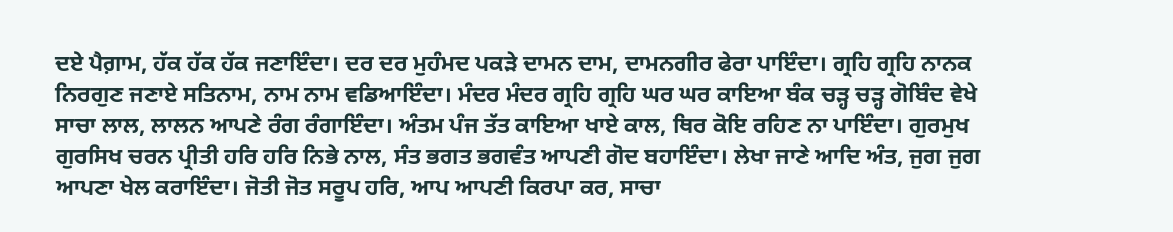ਦਏ ਪੈਗ਼ਾਮ, ਹੱਕ ਹੱਕ ਹੱਕ ਜਣਾਇੰਦਾ। ਦਰ ਦਰ ਮੁਹੰਮਦ ਪਕੜੇ ਦਾਮਨ ਦਾਮ, ਦਾਮਨਗੀਰ ਫੇਰਾ ਪਾਇੰਦਾ। ਗ੍ਰਹਿ ਗ੍ਰਹਿ ਨਾਨਕ ਨਿਰਗੁਣ ਜਣਾਏ ਸਤਿਨਾਮ, ਨਾਮ ਨਾਮ ਵਡਿਆਇੰਦਾ। ਮੰਦਰ ਮੰਦਰ ਗ੍ਰਹਿ ਗ੍ਰਹਿ ਘਰ ਘਰ ਕਾਇਆ ਬੰਕ ਚੜ੍ਹ ਚੜ੍ਹ ਗੋਬਿੰਦ ਵੇਖੇ ਸਾਚਾ ਲਾਲ, ਲਾਲਨ ਆਪਣੇ ਰੰਗ ਰੰਗਾਇੰਦਾ। ਅੰਤਮ ਪੰਜ ਤੱਤ ਕਾਇਆ ਖਾਏ ਕਾਲ, ਥਿਰ ਕੋਇ ਰਹਿਣ ਨਾ ਪਾਇੰਦਾ। ਗੁਰਮੁਖ ਗੁਰਸਿਖ ਚਰਨ ਪ੍ਰੀਤੀ ਹਰਿ ਹਰਿ ਨਿਭੇ ਨਾਲ, ਸੰਤ ਭਗਤ ਭਗਵੰਤ ਆਪਣੀ ਗੋਦ ਬਹਾਇੰਦਾ। ਲੇਖਾ ਜਾਣੇ ਆਦਿ ਅੰਤ, ਜੁਗ ਜੁਗ ਆਪਣਾ ਖੇਲ ਕਰਾਇੰਦਾ। ਜੋਤੀ ਜੋਤ ਸਰੂਪ ਹਰਿ, ਆਪ ਆਪਣੀ ਕਿਰਪਾ ਕਰ, ਸਾਚਾ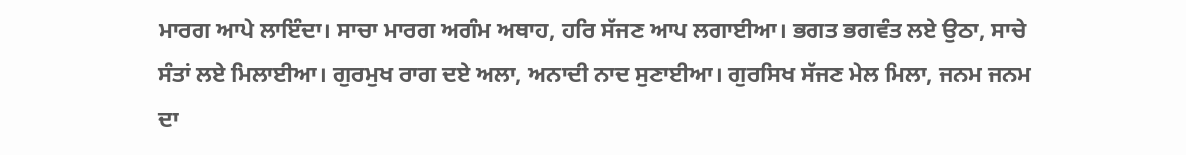ਮਾਰਗ ਆਪੇ ਲਾਇੰਦਾ। ਸਾਚਾ ਮਾਰਗ ਅਗੰਮ ਅਥਾਹ, ਹਰਿ ਸੱਜਣ ਆਪ ਲਗਾਈਆ। ਭਗਤ ਭਗਵੰਤ ਲਏ ਉਠਾ, ਸਾਚੇ ਸੰਤਾਂ ਲਏ ਮਿਲਾਈਆ। ਗੁਰਮੁਖ ਰਾਗ ਦਏ ਅਲਾ, ਅਨਾਦੀ ਨਾਦ ਸੁਣਾਈਆ। ਗੁਰਸਿਖ ਸੱਜਣ ਮੇਲ ਮਿਲਾ, ਜਨਮ ਜਨਮ ਦਾ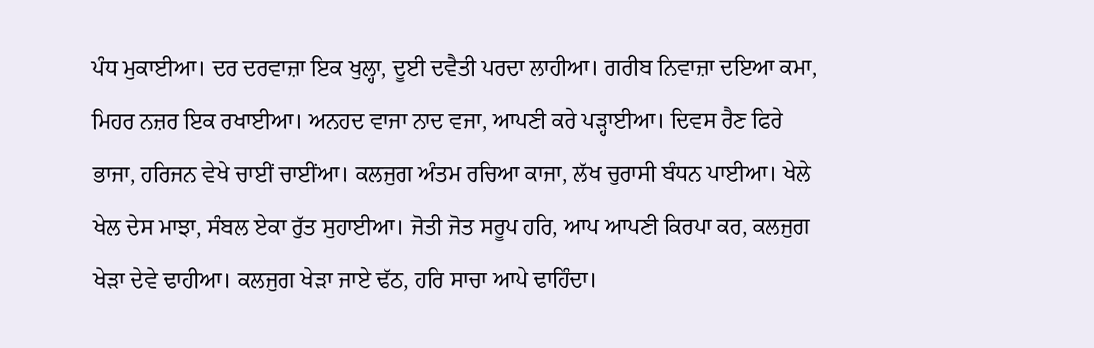ਪੰਧ ਮੁਕਾਈਆ। ਦਰ ਦਰਵਾਜ਼ਾ ਇਕ ਖੁਲ੍ਹਾ, ਦੂਈ ਦਵੈਤੀ ਪਰਦਾ ਲਾਹੀਆ। ਗਰੀਬ ਨਿਵਾਜ਼ਾ ਦਇਆ ਕਮਾ, ਮਿਹਰ ਨਜ਼ਰ ਇਕ ਰਖਾਈਆ। ਅਨਹਦ ਵਾਜਾ ਨਾਦ ਵਜਾ, ਆਪਣੀ ਕਰੇ ਪੜ੍ਹਾਈਆ। ਦਿਵਸ ਰੈਣ ਫਿਰੇ ਭਾਜਾ, ਹਰਿਜਨ ਵੇਖੇ ਚਾਈਂ ਚਾਈਂਆ। ਕਲਜੁਗ ਅੰਤਮ ਰਚਿਆ ਕਾਜਾ, ਲੱਖ ਚੁਰਾਸੀ ਬੰਧਨ ਪਾਈਆ। ਖੇਲੇ ਖੇਲ ਦੇਸ ਮਾਝਾ, ਸੰਬਲ ਏਕਾ ਰੁੱਤ ਸੁਹਾਈਆ। ਜੋਤੀ ਜੋਤ ਸਰੂਪ ਹਰਿ, ਆਪ ਆਪਣੀ ਕਿਰਪਾ ਕਰ, ਕਲਜੁਗ ਖੇੜਾ ਦੇਵੇ ਢਾਹੀਆ। ਕਲਜੁਗ ਖੇੜਾ ਜਾਏ ਢੱਠ, ਹਰਿ ਸਾਚਾ ਆਪੇ ਢਾਹਿੰਦਾ।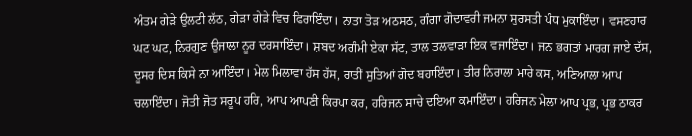ਅੰਤਮ ਗੇੜੇ ਉਲਟੀ ਲੱਠ, ਗੇੜਾ ਗੇੜੇ ਵਿਚ ਫਿਰਾਇੰਦਾ। ਨਾਤਾ ਤੋੜ ਅਠਸਠ, ਗੰਗਾ ਗੋਦਾਵਰੀ ਜਮਨਾ ਸੁਰਸਤੀ ਪੰਧ ਮੁਕਾਇੰਦਾ। ਵਸਣਹਾਰ ਘਟ ਘਟ, ਨਿਰਗੁਣ ਉਜਾਲਾ ਨੂਰ ਦਰਸਾਇੰਦਾ। ਸ਼ਬਦ ਅਗੰਮੀ ਏਕਾ ਸੱਟ, ਤਾਲ ਤਲਵਾੜਾ ਇਕ ਵਜਾਇੰਦਾ। ਜਨ ਭਗਤਾਂ ਮਾਰਗ ਜਾਏ ਦੱਸ, ਦੂਸਰ ਦਿਸ ਕਿਸੇ ਨਾ ਆਇੰਦਾ। ਮੇਲ ਮਿਲਾਵਾ ਹੱਸ ਹੱਸ, ਰਾਤੀਂ ਸੁਤਿਆਂ ਗੋਦ ਬਹਾਇੰਦਾ। ਤੀਰ ਨਿਰਾਲਾ ਮਾਰੇ ਕਸ, ਅਣਿਆਲਾ ਆਪ ਚਲਾਇੰਦਾ। ਜੋਤੀ ਜੋਤ ਸਰੂਪ ਹਰਿ, ਆਪ ਆਪਣੀ ਕਿਰਪਾ ਕਰ, ਹਰਿਜਨ ਸਾਚੇ ਦਇਆ ਕਮਾਇੰਦਾ। ਹਰਿਜਨ ਮੇਲਾ ਆਪ ਪ੍ਰਭ, ਪ੍ਰਭ ਠਾਕਰ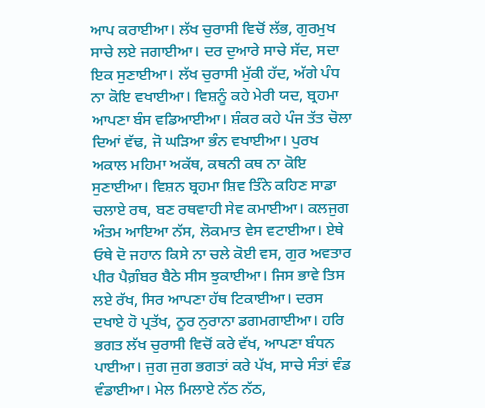ਆਪ ਕਰਾਈਆ। ਲੱਖ ਚੁਰਾਸੀ ਵਿਚੋਂ ਲੱਭ, ਗੁਰਮੁਖ ਸਾਚੇ ਲਏ ਜਗਾਈਆ। ਦਰ ਦੁਆਰੇ ਸਾਚੇ ਸੱਦ, ਸਦਾ ਇਕ ਸੁਣਾਈਆ। ਲੱਖ ਚੁਰਾਸੀ ਮੁੱਕੀ ਹੱਦ, ਅੱਗੇ ਪੰਧ ਨਾ ਕੋਇ ਵਖਾਈਆ। ਵਿਸ਼ਨੂੰ ਕਹੇ ਮੇਰੀ ਯਦ, ਬ੍ਰਹਮਾ ਆਪਣਾ ਬੰਸ ਵਡਿਆਈਆ। ਸ਼ੰਕਰ ਕਹੇ ਪੰਜ ਤੱਤ ਚੋਲਾ ਦਿਆਂ ਵੱਢ, ਜੋ ਘੜਿਆ ਭੰਨ ਵਖਾਈਆ। ਪੁਰਖ ਅਕਾਲ ਮਹਿਮਾ ਅਕੱਥ, ਕਥਨੀ ਕਥ ਨਾ ਕੋਇ ਸੁਣਾਈਆ। ਵਿਸ਼ਨ ਬ੍ਰਹਮਾ ਸ਼ਿਵ ਤਿੰਨੇ ਕਹਿਣ ਸਾਡਾ ਚਲਾਏ ਰਥ, ਬਣ ਰਥਵਾਹੀ ਸੇਵ ਕਮਾਈਆ। ਕਲਜੁਗ ਅੰਤਮ ਆਇਆ ਨੱਸ, ਲੋਕਮਾਤ ਵੇਸ ਵਟਾਈਆ। ਏਥੇ ਓਥੇ ਦੋ ਜਹਾਨ ਕਿਸੇ ਨਾ ਚਲੇ ਕੋਈ ਵਸ, ਗੁਰ ਅਵਤਾਰ ਪੀਰ ਪੈਗ਼ੰਬਰ ਬੈਠੇ ਸੀਸ ਝੁਕਾਈਆ। ਜਿਸ ਭਾਵੇ ਤਿਸ ਲਏ ਰੱਖ, ਸਿਰ ਆਪਣਾ ਹੱਥ ਟਿਕਾਈਆ। ਦਰਸ ਦਖਾਏ ਹੋ ਪ੍ਰਤੱਖ, ਨੂਰ ਨੁਰਾਨਾ ਡਗਮਗਾਈਆ। ਹਰਿ ਭਗਤ ਲੱਖ ਚੁਰਾਸੀ ਵਿਚੋਂ ਕਰੇ ਵੱਖ, ਆਪਣਾ ਬੰਧਨ ਪਾਈਆ। ਜੁਗ ਜੁਗ ਭਗਤਾਂ ਕਰੇ ਪੱਖ, ਸਾਚੇ ਸੰਤਾਂ ਵੰਡ ਵੰਡਾਈਆ। ਮੇਲ ਮਿਲਾਏ ਨੱਠ ਨੱਠ,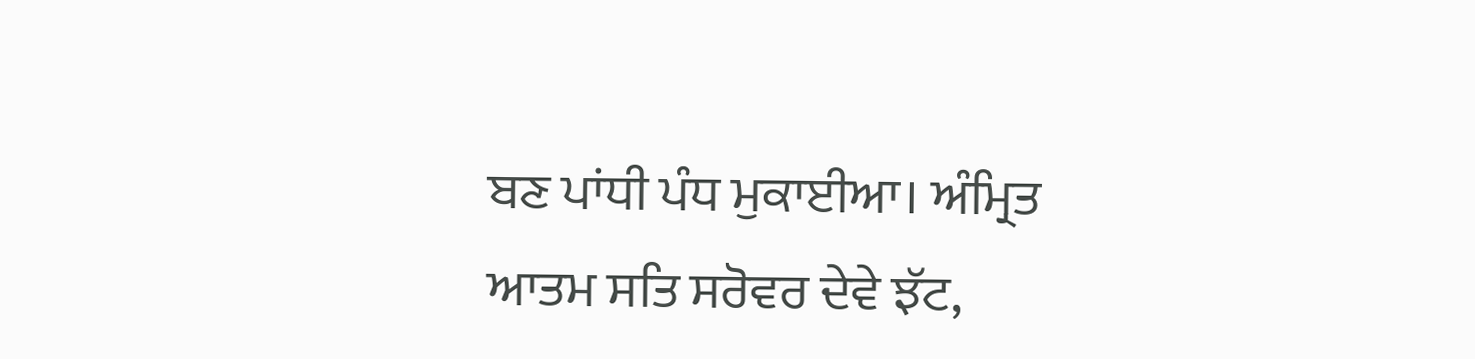ਬਣ ਪਾਂਧੀ ਪੰਧ ਮੁਕਾਈਆ। ਅੰਮ੍ਰਿਤ ਆਤਮ ਸਤਿ ਸਰੋਵਰ ਦੇਵੇ ਝੱਟ,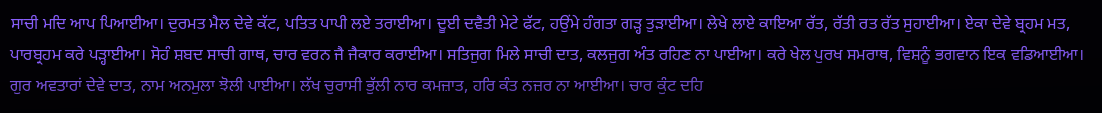ਸਾਚੀ ਮਦਿ ਆਪ ਪਿਆਈਆ। ਦੁਰਮਤ ਮੈਲ ਦੇਵੇ ਕੱਟ, ਪਤਿਤ ਪਾਪੀ ਲਏ ਤਰਾਈਆ। ਦੂਈ ਦਵੈਤੀ ਮੇਟੇ ਫੱਟ, ਹਉਂਮੇ ਹੰਗਤਾ ਗੜ੍ਹ ਤੁੜਾਈਆ। ਲੇਖੇ ਲਾਏ ਕਾਇਆ ਰੱਤ, ਰੱਤੀ ਰਤ ਰੱਤ ਸੁਹਾਈਆ। ਏਕਾ ਦੇਵੇ ਬ੍ਰਹਮ ਮਤ, ਪਾਰਬ੍ਰਹਮ ਕਰੇ ਪੜ੍ਹਾਈਆ। ਸੋਹੰ ਸ਼ਬਦ ਸਾਚੀ ਗਾਥ, ਚਾਰ ਵਰਨ ਜੈ ਜੈਕਾਰ ਕਰਾਈਆ। ਸਤਿਜੁਗ ਮਿਲੇ ਸਾਚੀ ਦਾਤ, ਕਲਜੁਗ ਅੰਤ ਰਹਿਣ ਨਾ ਪਾਈਆ। ਕਰੇ ਖੇਲ ਪੁਰਖ ਸਮਰਾਥ, ਵਿਸ਼ਨੂੰ ਭਗਵਾਨ ਇਕ ਵਡਿਆਈਆ। ਗੁਰ ਅਵਤਾਰਾਂ ਦੇਵੇ ਦਾਤ, ਨਾਮ ਅਨਮੁਲਾ ਝੋਲੀ ਪਾਈਆ। ਲੱਖ ਚੁਰਾਸੀ ਭੁੱਲੀ ਨਾਰ ਕਮਜ਼ਾਤ, ਹਰਿ ਕੰਤ ਨਜ਼ਰ ਨਾ ਆਈਆ। ਚਾਰ ਕੁੰਟ ਦਹਿ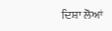ਦਿਸ਼ਾ ਲੋਆਂ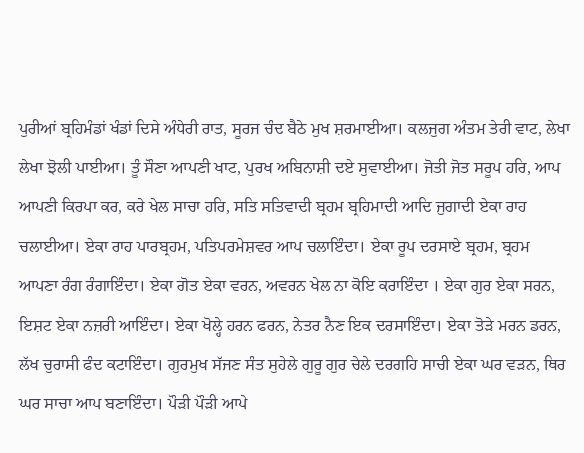ਪੁਰੀਆਂ ਬ੍ਰਹਿਮੰਡਾਂ ਖੰਡਾਂ ਦਿਸੇ ਅੰਧੇਰੀ ਰਾਤ, ਸੂਰਜ ਚੰਦ ਬੈਠੇ ਮੁਖ ਸ਼ਰਮਾਈਆ। ਕਲਜੁਗ ਅੰਤਮ ਤੇਰੀ ਵਾਟ, ਲੇਖਾ ਲੇਖਾ ਝੋਲੀ ਪਾਈਆ। ਤੂੰ ਸੌਣਾ ਆਪਣੀ ਖਾਟ, ਪੁਰਖ ਅਬਿਨਾਸ਼ੀ ਦਏ ਸੁਵਾਈਆ। ਜੋਤੀ ਜੋਤ ਸਰੂਪ ਹਰਿ, ਆਪ ਆਪਣੀ ਕਿਰਪਾ ਕਰ, ਕਰੇ ਖੇਲ ਸਾਚਾ ਹਰਿ, ਸਤਿ ਸਤਿਵਾਦੀ ਬ੍ਰਹਮ ਬ੍ਰਹਿਮਾਦੀ ਆਦਿ ਜੁਗਾਦੀ ਏਕਾ ਰਾਹ ਚਲਾਈਆ। ਏਕਾ ਰਾਹ ਪਾਰਬ੍ਰਹਮ, ਪਤਿਪਰਮੇਸ਼ਵਰ ਆਪ ਚਲਾਇੰਦਾ। ਏਕਾ ਰੂਪ ਦਰਸਾਏ ਬ੍ਰਹਮ, ਬ੍ਰਹਮ ਆਪਣਾ ਰੰਗ ਰੰਗਾਇੰਦਾ। ਏਕਾ ਗੋਤ ਏਕਾ ਵਰਨ, ਅਵਰਨ ਖੇਲ ਨਾ ਕੋਇ ਕਰਾਇੰਦਾ । ਏਕਾ ਗੁਰ ਏਕਾ ਸਰਨ, ਇਸ਼ਟ ਏਕਾ ਨਜ਼ਰੀ ਆਇੰਦਾ। ਏਕਾ ਖੋਲ੍ਹੇ ਹਰਨ ਫਰਨ, ਨੇਤਰ ਨੈਣ ਇਕ ਦਰਸਾਇੰਦਾ। ਏਕਾ ਤੋੜੇ ਮਰਨ ਡਰਨ, ਲੱਖ ਚੁਰਾਸੀ ਫੰਦ ਕਟਾਇੰਦਾ। ਗੁਰਮੁਖ ਸੱਜਣ ਸੰਤ ਸੁਹੇਲੇ ਗੁਰੂ ਗੁਰ ਚੇਲੇ ਦਰਗਹਿ ਸਾਚੀ ਏਕਾ ਘਰ ਵੜਨ, ਥਿਰ ਘਰ ਸਾਚਾ ਆਪ ਬਣਾਇੰਦਾ। ਪੌੜੀ ਪੌੜੀ ਆਪੇ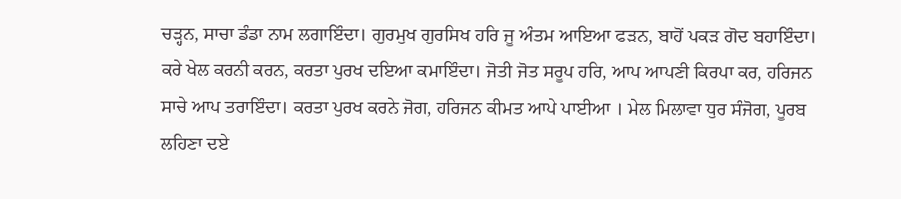ਚੜ੍ਹਨ, ਸਾਚਾ ਡੰਡਾ ਨਾਮ ਲਗਾਇੰਦਾ। ਗੁਰਮੁਖ ਗੁਰਸਿਖ ਹਰਿ ਜੂ ਅੰਤਮ ਆਇਆ ਫੜਨ, ਬਾਹੋਂ ਪਕੜ ਗੋਦ ਬਹਾਇੰਦਾ। ਕਰੇ ਖੇਲ ਕਰਨੀ ਕਰਨ, ਕਰਤਾ ਪੁਰਖ ਦਇਆ ਕਮਾਇੰਦਾ। ਜੋਤੀ ਜੋਤ ਸਰੂਪ ਹਰਿ, ਆਪ ਆਪਣੀ ਕਿਰਪਾ ਕਰ, ਹਰਿਜਨ ਸਾਚੇ ਆਪ ਤਰਾਇੰਦਾ। ਕਰਤਾ ਪੁਰਖ ਕਰਨੇ ਜੋਗ, ਹਰਿਜਨ ਕੀਮਤ ਆਪੇ ਪਾਈਆ । ਮੇਲ ਮਿਲਾਵਾ ਧੁਰ ਸੰਜੋਗ, ਪੂਰਬ ਲਹਿਣਾ ਦਏ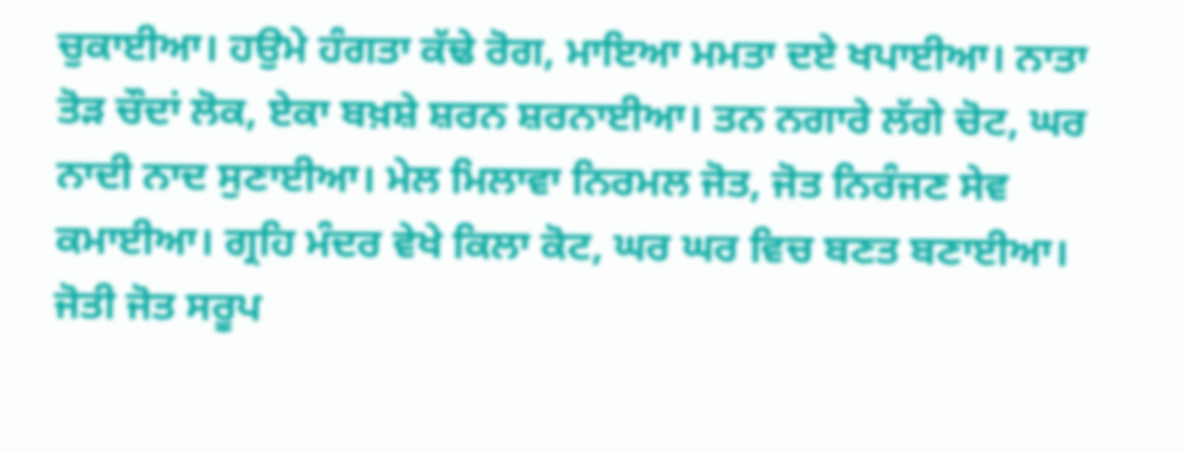ਚੁਕਾਈਆ। ਹਉਮੇ ਹੰਗਤਾ ਕੱਢੇ ਰੋਗ, ਮਾਇਆ ਮਮਤਾ ਦਏ ਖਪਾਈਆ। ਨਾਤਾ ਤੋੜ ਚੌਦਾਂ ਲੋਕ, ਏਕਾ ਬਖ਼ਸ਼ੇ ਸ਼ਰਨ ਸ਼ਰਨਾਈਆ। ਤਨ ਨਗਾਰੇ ਲੱਗੇ ਚੋਟ, ਘਰ ਨਾਦੀ ਨਾਦ ਸੁਣਾਈਆ। ਮੇਲ ਮਿਲਾਵਾ ਨਿਰਮਲ ਜੋਤ, ਜੋਤ ਨਿਰੰਜਣ ਸੇਵ ਕਮਾਈਆ। ਗ੍ਰਹਿ ਮੰਦਰ ਵੇਖੇ ਕਿਲਾ ਕੋਟ, ਘਰ ਘਰ ਵਿਚ ਬਣਤ ਬਣਾਈਆ। ਜੋਤੀ ਜੋਤ ਸਰੂਪ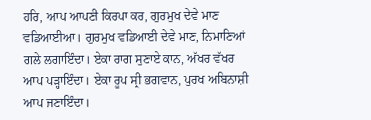ਹਰਿ, ਆਪ ਆਪਣੀ ਕਿਰਪਾ ਕਰ, ਗੁਰਮੁਖ ਦੇਵੇ ਮਾਣ ਵਡਿਆਈਆ। ਗੁਰਮੁਖ ਵਡਿਆਈ ਦੇਵੇ ਮਾਣ, ਨਿਮਾਣਿਆਂ ਗਲੇ ਲਗਾਇੰਦਾ। ਏਕਾ ਰਾਗ ਸੁਣਾਏ ਕਾਨ, ਅੱਖਰ ਵੱਖਰ ਆਪ ਪੜ੍ਹਾਇੰਦਾ। ਏਕਾ ਰੂਪ ਸ੍ਰੀ ਭਗਵਾਨ, ਪੁਰਖ ਅਬਿਨਾਸ਼ੀ ਆਪ ਜਣਾਇੰਦਾ।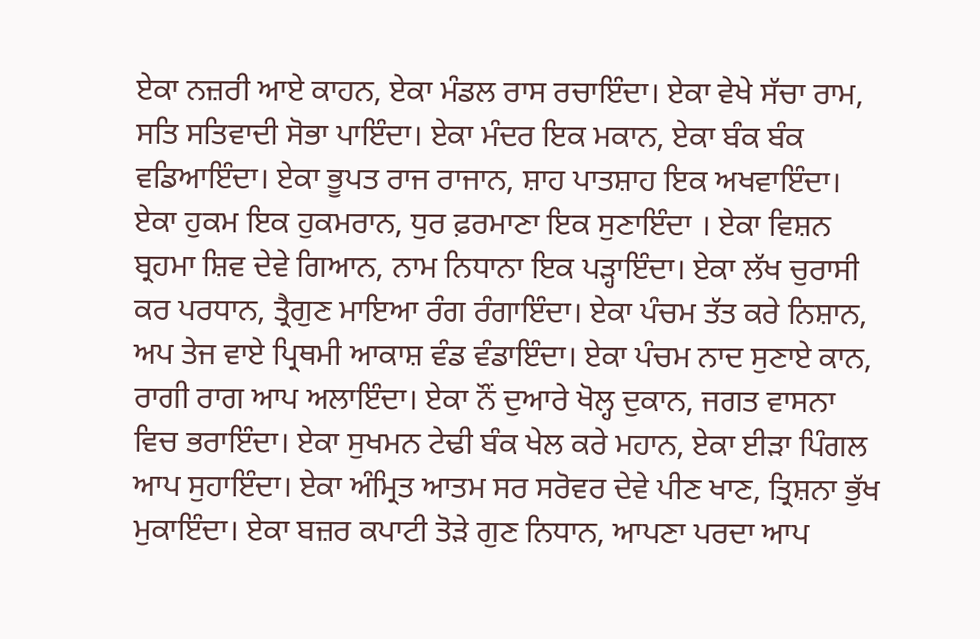ਏਕਾ ਨਜ਼ਰੀ ਆਏ ਕਾਹਨ, ਏਕਾ ਮੰਡਲ ਰਾਸ ਰਚਾਇੰਦਾ। ਏਕਾ ਵੇਖੇ ਸੱਚਾ ਰਾਮ, ਸਤਿ ਸਤਿਵਾਦੀ ਸੋਭਾ ਪਾਇੰਦਾ। ਏਕਾ ਮੰਦਰ ਇਕ ਮਕਾਨ, ਏਕਾ ਬੰਕ ਬੰਕ ਵਡਿਆਇੰਦਾ। ਏਕਾ ਭੂਪਤ ਰਾਜ ਰਾਜਾਨ, ਸ਼ਾਹ ਪਾਤਸ਼ਾਹ ਇਕ ਅਖਵਾਇੰਦਾ। ਏਕਾ ਹੁਕਮ ਇਕ ਹੁਕਮਰਾਨ, ਧੁਰ ਫ਼ਰਮਾਣਾ ਇਕ ਸੁਣਾਇੰਦਾ । ਏਕਾ ਵਿਸ਼ਨ ਬ੍ਰਹਮਾ ਸ਼ਿਵ ਦੇਵੇ ਗਿਆਨ, ਨਾਮ ਨਿਧਾਨਾ ਇਕ ਪੜ੍ਹਾਇੰਦਾ। ਏਕਾ ਲੱਖ ਚੁਰਾਸੀ ਕਰ ਪਰਧਾਨ, ਤ੍ਰੈਗੁਣ ਮਾਇਆ ਰੰਗ ਰੰਗਾਇੰਦਾ। ਏਕਾ ਪੰਚਮ ਤੱਤ ਕਰੇ ਨਿਸ਼ਾਨ, ਅਪ ਤੇਜ ਵਾਏ ਪ੍ਰਿਥਮੀ ਆਕਾਸ਼ ਵੰਡ ਵੰਡਾਇੰਦਾ। ਏਕਾ ਪੰਚਮ ਨਾਦ ਸੁਣਾਏ ਕਾਨ, ਰਾਗੀ ਰਾਗ ਆਪ ਅਲਾਇੰਦਾ। ਏਕਾ ਨੌਂ ਦੁਆਰੇ ਖੋਲ੍ਹ ਦੁਕਾਨ, ਜਗਤ ਵਾਸਨਾ ਵਿਚ ਭਰਾਇੰਦਾ। ਏਕਾ ਸੁਖਮਨ ਟੇਢੀ ਬੰਕ ਖੇਲ ਕਰੇ ਮਹਾਨ, ਏਕਾ ਈੜਾ ਪਿੰਗਲ ਆਪ ਸੁਹਾਇੰਦਾ। ਏਕਾ ਅੰਮ੍ਰਿਤ ਆਤਮ ਸਰ ਸਰੋਵਰ ਦੇਵੇ ਪੀਣ ਖਾਣ, ਤ੍ਰਿਸ਼ਨਾ ਭੁੱਖ ਮੁਕਾਇੰਦਾ। ਏਕਾ ਬਜ਼ਰ ਕਪਾਟੀ ਤੋੜੇ ਗੁਣ ਨਿਧਾਨ, ਆਪਣਾ ਪਰਦਾ ਆਪ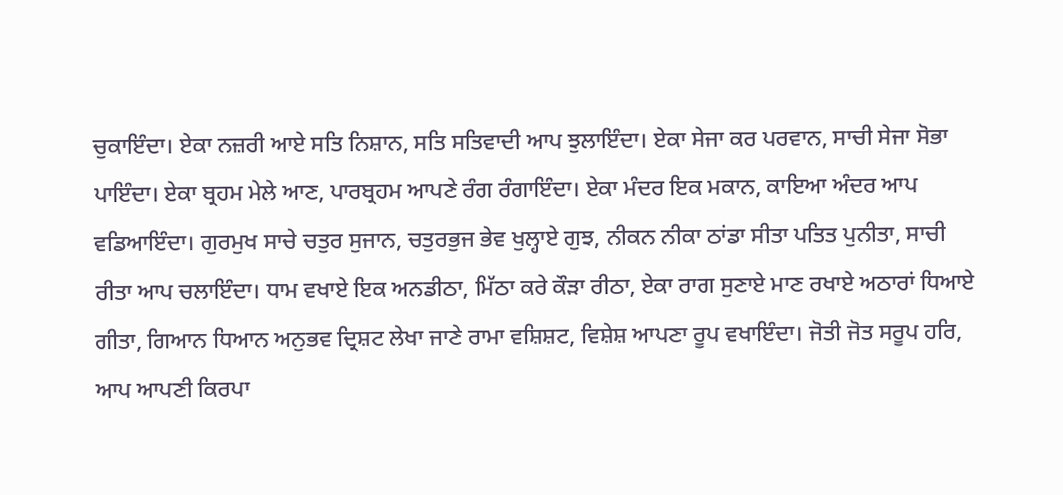ਚੁਕਾਇੰਦਾ। ਏਕਾ ਨਜ਼ਰੀ ਆਏ ਸਤਿ ਨਿਸ਼ਾਨ, ਸਤਿ ਸਤਿਵਾਦੀ ਆਪ ਝੁਲਾਇੰਦਾ। ਏਕਾ ਸੇਜਾ ਕਰ ਪਰਵਾਨ, ਸਾਚੀ ਸੇਜਾ ਸੋਭਾ ਪਾਇੰਦਾ। ਏਕਾ ਬ੍ਰਹਮ ਮੇਲੇ ਆਣ, ਪਾਰਬ੍ਰਹਮ ਆਪਣੇ ਰੰਗ ਰੰਗਾਇੰਦਾ। ਏਕਾ ਮੰਦਰ ਇਕ ਮਕਾਨ, ਕਾਇਆ ਅੰਦਰ ਆਪ ਵਡਿਆਇੰਦਾ। ਗੁਰਮੁਖ ਸਾਚੇ ਚਤੁਰ ਸੁਜਾਨ, ਚਤੁਰਭੁਜ ਭੇਵ ਖੁਲ੍ਹਾਏ ਗੁਝ, ਨੀਕਨ ਨੀਕਾ ਠਾਂਡਾ ਸੀਤਾ ਪਤਿਤ ਪੁਨੀਤਾ, ਸਾਚੀ ਰੀਤਾ ਆਪ ਚਲਾਇੰਦਾ। ਧਾਮ ਵਖਾਏ ਇਕ ਅਨਡੀਠਾ, ਮਿੱਠਾ ਕਰੇ ਕੌੜਾ ਰੀਠਾ, ਏਕਾ ਰਾਗ ਸੁਣਾਏ ਮਾਣ ਰਖਾਏ ਅਠਾਰਾਂ ਧਿਆਏ ਗੀਤਾ, ਗਿਆਨ ਧਿਆਨ ਅਨੁਭਵ ਦ੍ਰਿਸ਼ਟ ਲੇਖਾ ਜਾਣੇ ਰਾਮਾ ਵਸ਼ਿਸ਼ਟ, ਵਿਸ਼ੇਸ਼ ਆਪਣਾ ਰੂਪ ਵਖਾਇੰਦਾ। ਜੋਤੀ ਜੋਤ ਸਰੂਪ ਹਰਿ, ਆਪ ਆਪਣੀ ਕਿਰਪਾ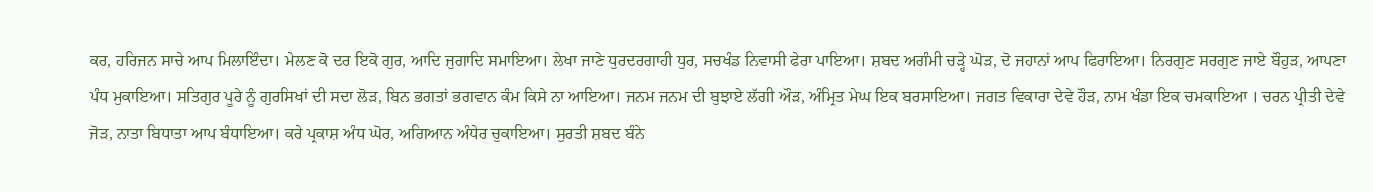ਕਰ, ਹਰਿਜਨ ਸਾਚੇ ਆਪ ਮਿਲਾਇੰਦਾ। ਮੇਲਣ ਕੋ ਦਰ ਇਕੋ ਗੁਰ, ਆਦਿ ਜੁਗਾਦਿ ਸਮਾਇਆ। ਲੇਖਾ ਜਾਣੇ ਧੁਰਦਰਗਾਹੀ ਧੁਰ, ਸਚਖੰਡ ਨਿਵਾਸੀ ਫੇਰਾ ਪਾਇਆ। ਸ਼ਬਦ ਅਗੰਮੀ ਚੜ੍ਹੇ ਘੋੜ, ਦੋ ਜਹਾਨਾਂ ਆਪ ਫਿਰਾਇਆ। ਨਿਰਗੁਣ ਸਰਗੁਣ ਜਾਏ ਬੌਹੁੜ, ਆਪਣਾ ਪੰਧ ਮੁਕਾਇਆ। ਸਤਿਗੁਰ ਪੂਰੇ ਨੂੰ ਗੁਰਸਿਖਾਂ ਦੀ ਸਦਾ ਲੋੜ, ਬਿਨ ਭਗਤਾਂ ਭਗਵਾਨ ਕੰਮ ਕਿਸੇ ਨਾ ਆਇਆ। ਜਨਮ ਜਨਮ ਦੀ ਬੁਝਾਏ ਲੱਗੀ ਔੜ, ਅੰਮ੍ਰਿਤ ਮੇਘ ਇਕ ਬਰਸਾਇਆ। ਜਗਤ ਵਿਕਾਰਾ ਦੇਵੇ ਹੌੜ, ਨਾਮ ਖੰਡਾ ਇਕ ਚਮਕਾਇਆ । ਚਰਨ ਪ੍ਰੀਤੀ ਦੇਵੇ ਜੋੜ, ਨਾਤਾ ਬਿਧਾਤਾ ਆਪ ਬੰਧਾਇਆ। ਕਰੇ ਪ੍ਰਕਾਸ਼ ਅੰਧ ਘੋਰ, ਅਗਿਆਨ ਅੰਧੇਰ ਚੁਕਾਇਆ। ਸੁਰਤੀ ਸ਼ਬਦ ਬੰਨੇ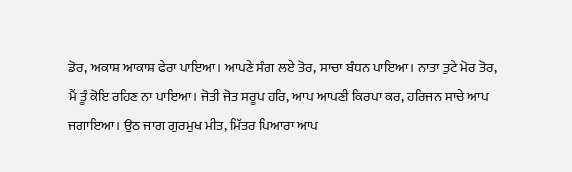ਡੋਰ, ਅਕਾਸ਼ ਆਕਾਸ਼ ਫੇਰਾ ਪਾਇਆ। ਆਪਣੇ ਸੰਗ ਲਏ ਤੋਰ, ਸਾਚਾ ਬੰਧਨ ਪਾਇਆ। ਨਾਤਾ ਤੁਟੇ ਮੋਰ ਤੋਰ, ਮੈਂ ਤੂੰ ਕੋਇ ਰਹਿਣ ਨਾ ਪਾਇਆ। ਜੋਤੀ ਜੋਤ ਸਰੂਪ ਹਰਿ, ਆਪ ਆਪਣੀ ਕਿਰਪਾ ਕਰ, ਹਰਿਜਨ ਸਾਚੇ ਆਪ ਜਗਾਇਆ। ਉਠ ਜਾਗ ਗੁਰਮੁਖ ਮੀਤ, ਮਿੱਤਰ ਪਿਆਰਾ ਆਪ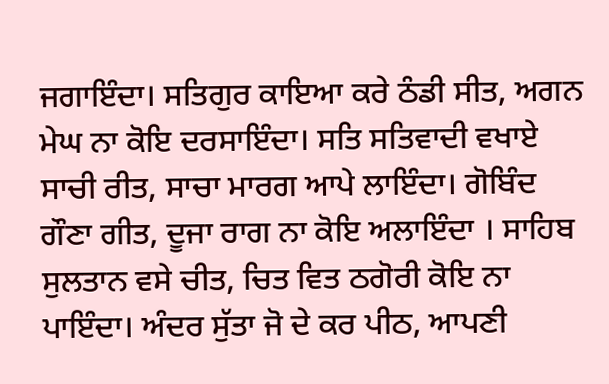ਜਗਾਇੰਦਾ। ਸਤਿਗੁਰ ਕਾਇਆ ਕਰੇ ਠੰਡੀ ਸੀਤ, ਅਗਨ ਮੇਘ ਨਾ ਕੋਇ ਦਰਸਾਇੰਦਾ। ਸਤਿ ਸਤਿਵਾਦੀ ਵਖਾਏ ਸਾਚੀ ਰੀਤ, ਸਾਚਾ ਮਾਰਗ ਆਪੇ ਲਾਇੰਦਾ। ਗੋਬਿੰਦ ਗੌਣਾ ਗੀਤ, ਦੂਜਾ ਰਾਗ ਨਾ ਕੋਇ ਅਲਾਇੰਦਾ । ਸਾਹਿਬ ਸੁਲਤਾਨ ਵਸੇ ਚੀਤ, ਚਿਤ ਵਿਤ ਠਗੋਰੀ ਕੋਇ ਨਾ ਪਾਇੰਦਾ। ਅੰਦਰ ਸੁੱਤਾ ਜੋ ਦੇ ਕਰ ਪੀਠ, ਆਪਣੀ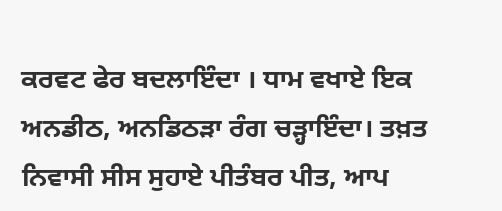ਕਰਵਟ ਫੇਰ ਬਦਲਾਇੰਦਾ । ਧਾਮ ਵਖਾਏ ਇਕ ਅਨਡੀਠ, ਅਨਡਿਠੜਾ ਰੰਗ ਚੜ੍ਹਾਇੰਦਾ। ਤਖ਼ਤ ਨਿਵਾਸੀ ਸੀਸ ਸੁਹਾਏ ਪੀਤੰਬਰ ਪੀਤ, ਆਪ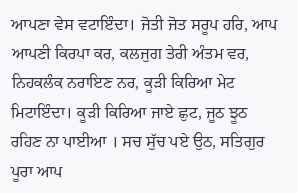ਆਪਣਾ ਵੇਸ ਵਟਾਇੰਦਾ। ਜੋਤੀ ਜੋਤ ਸਰੂਪ ਹਰਿ, ਆਪ ਆਪਣੀ ਕਿਰਪਾ ਕਰ, ਕਲਜੁਗ ਤੇਰੀ ਅੰਤਮ ਵਰ, ਨਿਹਕਲੰਕ ਨਰਾਇਣ ਨਰ, ਕੂੜੀ ਕਿਰਿਆ ਮੇਟ ਮਿਟਾਇੰਦਾ। ਕੂੜੀ ਕਿਰਿਆ ਜਾਏ ਛੁਟ, ਜੂਠ ਝੂਠ ਰਹਿਣ ਨਾ ਪਾਈਆ । ਸਚ ਸੁੱਚ ਪਏ ਉਠ, ਸਤਿਗੁਰ ਪੂਰਾ ਆਪ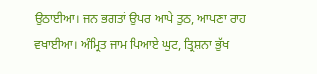ਉਠਾਈਆ। ਜਨ ਭਗਤਾਂ ਉਪਰ ਆਪੇ ਤੁਠ, ਆਪਣਾ ਰਾਹ ਵਖਾਈਆ। ਅੰਮ੍ਰਿਤ ਜਾਮ ਪਿਆਏ ਘੁਟ, ਤ੍ਰਿਸ਼ਨਾ ਭੁੱਖ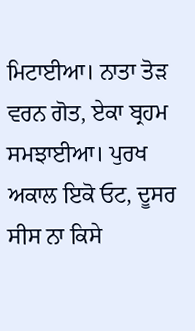ਮਿਟਾਈਆ। ਨਾਤਾ ਤੋੜ ਵਰਨ ਗੋਤ, ਏਕਾ ਬ੍ਰਹਮ ਸਮਝਾਈਆ। ਪੁਰਖ ਅਕਾਲ ਇਕੋ ਓਟ, ਦੂਸਰ ਸੀਸ ਨਾ ਕਿਸੇ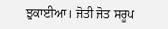ਝੁਕਾਈਆ। ਜੋਤੀ ਜੋਤ ਸਰੂਪ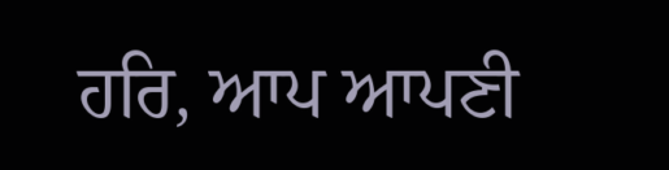ਹਰਿ, ਆਪ ਆਪਣੀ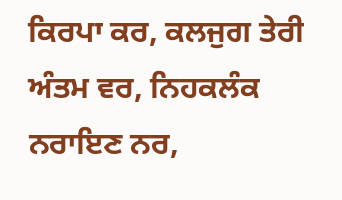ਕਿਰਪਾ ਕਰ, ਕਲਜੁਗ ਤੇਰੀ ਅੰਤਮ ਵਰ, ਨਿਹਕਲੰਕ ਨਰਾਇਣ ਨਰ,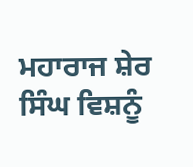ਮਹਾਰਾਜ ਸ਼ੇਰ ਸਿੰਘ ਵਿਸ਼ਨੂੰ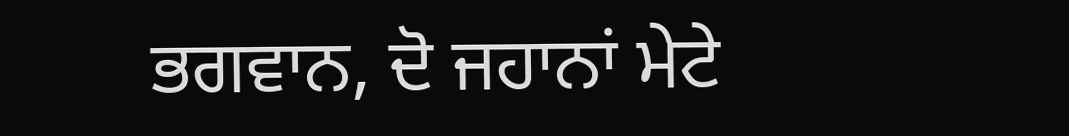ਭਗਵਾਨ, ਦੋ ਜਹਾਨਾਂ ਮੇਟੇ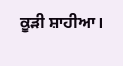ਕੂੜੀ ਸ਼ਾਹੀਆ।